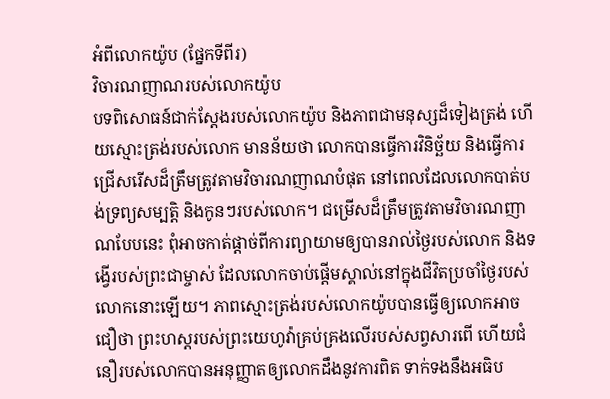អំពីលោកយ៉ូប (ផ្នែកទីពីរ)
វិចារណញាណរបស់លោកយ៉ូប
បទពិសោធន៍ជាក់ស្ដែងរបស់លោកយ៉ូប និងភាពជាមនុស្សដ៏ទៀងត្រង់ ហើយស្មោះត្រង់របស់លោក មានន័យថា លោកបានធ្វើការវិនិច្ឆ័យ និងធ្វើការជ្រើសរើសដ៏ត្រឹមត្រូវតាមវិចារណញាណបំផុត នៅពេលដែលលោកបាត់បង់ទ្រព្យសម្បត្តិ និងកូនៗរបស់លោក។ ជម្រើសដ៏ត្រឹមត្រូវតាមវិចារណញាណបែបនេះ ពុំអាចកាត់ផ្ដាច់ពីការព្យាយាមឲ្យបានរាល់ថ្ងៃរបស់លោក និងទង្វើរបស់ព្រះជាម្ចាស់ ដែលលោកចាប់ផ្ដើមស្គាល់នៅក្នុងជីវិតប្រចាំថ្ងៃរបស់លោកនោះឡើយ។ ភាពស្មោះត្រង់របស់លោកយ៉ូបបានធ្វើឲ្យលោកអាចជឿថា ព្រះហស្តរបស់ព្រះយេហូវ៉ាគ្រប់គ្រងលើរបស់សព្វសារពើ ហើយជំនឿរបស់លោកបានអនុញ្ញាតឲ្យលោកដឹងនូវការពិត ទាក់ទងនឹងអធិប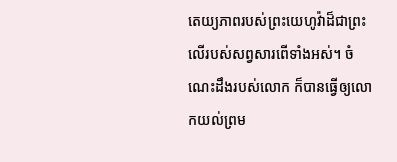តេយ្យភាពរបស់ព្រះយេហូវ៉ាដ៏ជាព្រះលើរបស់សព្វសារពើទាំងអស់។ ចំណេះដឹងរបស់លោក ក៏បានធ្វើឲ្យលោកយល់ព្រម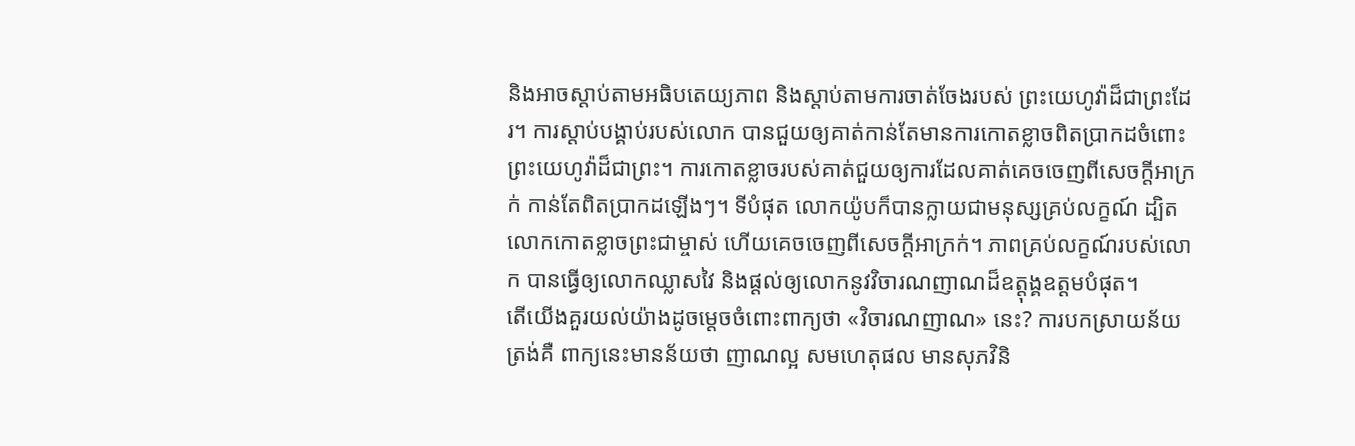និងអាចស្ដាប់តាមអធិបតេយ្យភាព និងស្ដាប់តាមការចាត់ចែងរបស់ ព្រះយេហូវ៉ាដ៏ជាព្រះដែរ។ ការស្ដាប់បង្គាប់របស់លោក បានជួយឲ្យគាត់កាន់តែមានការកោតខ្លាចពិតប្រាកដចំពោះព្រះយេហូវ៉ាដ៏ជាព្រះ។ ការកោតខ្លាចរបស់គាត់ជួយឲ្យការដែលគាត់គេចចេញពីសេចក្ដីអាក្រក់ កាន់តែពិតប្រាកដឡើងៗ។ ទីបំផុត លោកយ៉ូបក៏បានក្លាយជាមនុស្សគ្រប់លក្ខណ៍ ដ្បិតលោកកោតខ្លាចព្រះជាម្ចាស់ ហើយគេចចេញពីសេចក្ដីអាក្រក់។ ភាពគ្រប់លក្ខណ៍របស់លោក បានធ្វើឲ្យលោកឈ្លាសវៃ និងផ្ដល់ឲ្យលោកនូវវិចារណញាណដ៏ឧត្ដុង្គឧត្ដមបំផុត។
តើយើងគួរយល់យ៉ាងដូចម្ដេចចំពោះពាក្យថា «វិចារណញាណ» នេះ? ការបកស្រាយន័យត្រង់គឺ ពាក្យនេះមានន័យថា ញាណល្អ សមហេតុផល មានសុភវិនិ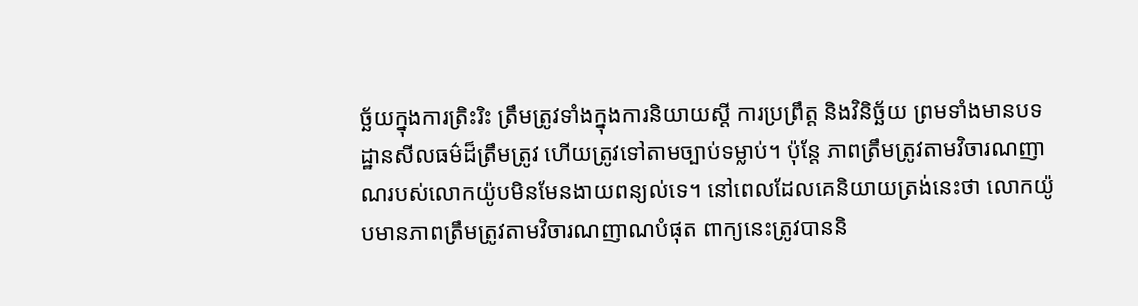ច្ឆ័យក្នុងការត្រិះរិះ ត្រឹមត្រូវទាំងក្នុងការនិយាយស្ដី ការប្រព្រឹត្ត និងវិនិច្ឆ័យ ព្រមទាំងមានបទដ្ឋានសីលធម៌ដ៏ត្រឹមត្រូវ ហើយត្រូវទៅតាមច្បាប់ទម្លាប់។ ប៉ុន្តែ ភាពត្រឹមត្រូវតាមវិចារណញាណរបស់លោកយ៉ូបមិនមែនងាយពន្យល់ទេ។ នៅពេលដែលគេនិយាយត្រង់នេះថា លោកយ៉ូបមានភាពត្រឹមត្រូវតាមវិចារណញាណបំផុត ពាក្យនេះត្រូវបាននិ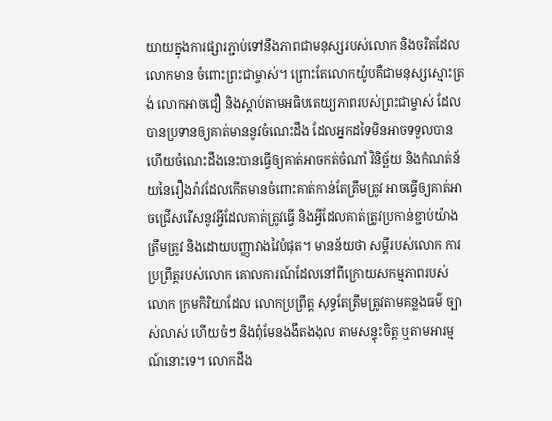យាយក្នុងការផ្សារភ្ជាប់ទៅនឹងភាពជាមនុស្សរបស់លោក និងចរិតដែលលោកមាន ចំពោះព្រះជាម្ចាស់។ ព្រោះតែលោកយ៉ូបគឺជាមនុស្សស្មោះត្រង់ លោកអាចជឿ និងស្ដាប់តាមអធិបតេយ្យភាពរបស់ព្រះជាម្ចាស់ ដែលបានប្រទានឲ្យគាត់មាននូវចំណេះដឹង ដែលអ្នកដទៃមិនអាចទទួលបាន ហើយចំណេះដឹងនេះបានធ្វើឲ្យគាត់អាចកត់ចំណាំ វិនិច្ឆ័យ និងកំណត់ន័យនៃរឿងរ៉ាវដែលកើតមានចំពោះគាត់កាន់តែត្រឹមត្រូវ អាចធ្វើឲ្យគាត់អាចជ្រើសរើសនូវអ្វីដែលគាត់ត្រូវធ្វើ និងអ្វីដែលគាត់ត្រូវប្រកាន់ខ្ជាប់យ៉ាងត្រឹមត្រូវ និងដោយបញ្ញាវាងវៃបំផុត។ មានន័យថា សម្ដីរបស់លោក ការប្រព្រឹត្តរបស់លោក គោលការណ៍ដែលនៅពីក្រោយសកម្មភាពរបស់លោក ក្រមកិរិយាដែល លោកប្រព្រឹត្ត សុទ្ធតែត្រឹមត្រូវតាមគន្លងធម៌ ច្បាស់លាស់ ហើយចំៗ និងពុំមែនងងឹតងងុល តាមសន្ទុះចិត្ត ឬតាមអារម្មណ៍នោះទេ។ លោកដឹង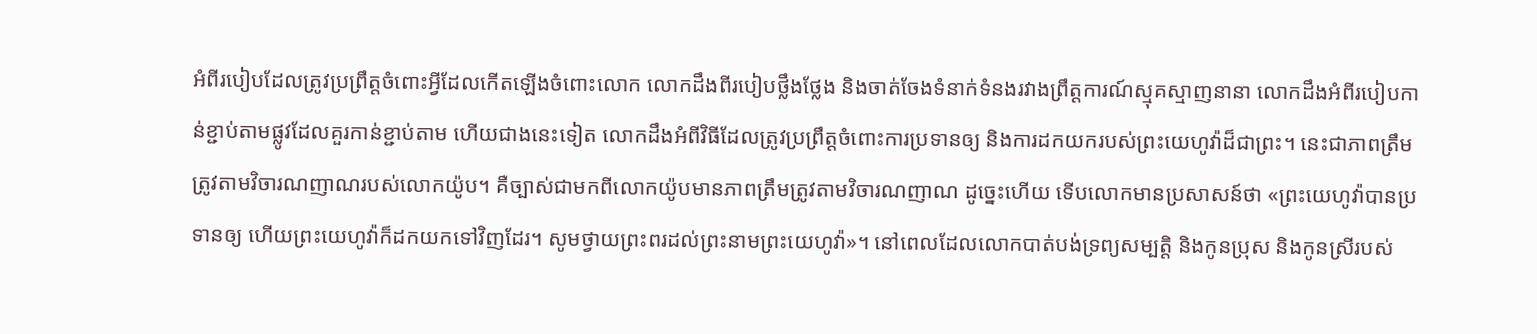អំពីរបៀបដែលត្រូវប្រព្រឹត្តចំពោះអ្វីដែលកើតឡើងចំពោះលោក លោកដឹងពីរបៀបថ្លឹងថ្លែង និងចាត់ចែងទំនាក់ទំនងរវាងព្រឹត្តការណ៍ស្មុគស្មាញនានា លោកដឹងអំពីរបៀបកាន់ខ្ជាប់តាមផ្លូវដែលគួរកាន់ខ្ជាប់តាម ហើយជាងនេះទៀត លោកដឹងអំពីវិធីដែលត្រូវប្រព្រឹត្តចំពោះការប្រទានឲ្យ និងការដកយករបស់ព្រះយេហូវ៉ាដ៏ជាព្រះ។ នេះជាភាពត្រឹមត្រូវតាមវិចារណញាណរបស់លោកយ៉ូប។ គឺច្បាស់ជាមកពីលោកយ៉ូបមានភាពត្រឹមត្រូវតាមវិចារណញាណ ដូច្នេះហើយ ទើបលោកមានប្រសាសន៍ថា «ព្រះយេហូវ៉ាបានប្រទានឲ្យ ហើយព្រះយេហូវ៉ាក៏ដកយកទៅវិញដែរ។ សូមថ្វាយព្រះពរដល់ព្រះនាមព្រះយេហូវ៉ា»។ នៅពេលដែលលោកបាត់បង់ទ្រព្យសម្បត្តិ និងកូនប្រុស និងកូនស្រីរបស់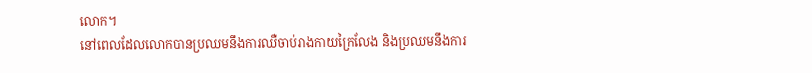លោក។
នៅពេលដែលលោកបានប្រឈមនឹងការឈឺចាប់រាងកាយក្រៃលែង និងប្រឈមនឹងការ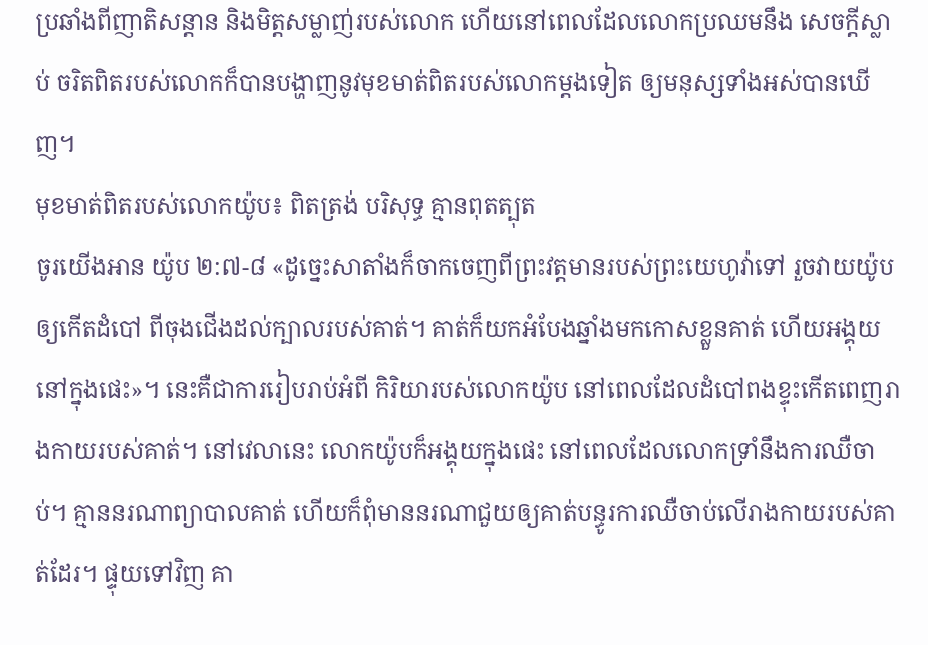ប្រឆាំងពីញាតិសន្ដាន និងមិត្តសម្លាញ់របស់លោក ហើយនៅពេលដែលលោកប្រឈមនឹង សេចក្ដីស្លាប់ ចរិតពិតរបស់លោកក៏បានបង្ហាញនូវមុខមាត់ពិតរបស់លោកម្ដងទៀត ឲ្យមនុស្សទាំងអស់បានឃើញ។
មុខមាត់ពិតរបស់លោកយ៉ូប៖ ពិតត្រង់ បរិសុទ្ធ គ្មានពុតត្បុត
ចូរយើងអាន យ៉ូប ២:៧-៨ «ដូច្នេះសាតាំងក៏ចាកចេញពីព្រះវត្តមានរបស់ព្រះយេហូវ៉ាទៅ រួចវាយយ៉ូបឲ្យកើតដំបៅ ពីចុងជើងដល់ក្បាលរបស់គាត់។ គាត់ក៏យកអំបែងឆ្នាំងមកកោសខ្លួនគាត់ ហើយអង្គុយនៅក្នុងផេះ»។ នេះគឺជាការរៀបរាប់អំពី កិរិយារបស់លោកយ៉ូប នៅពេលដែលដំបៅពងខ្ទុះកើតពេញរាងកាយរបស់គាត់។ នៅវេលានេះ លោកយ៉ូបក៏អង្គុយក្នុងផេះ នៅពេលដែលលោកទ្រាំនឹងការឈឺចាប់។ គ្មាននរណាព្យាបាលគាត់ ហើយក៏ពុំមាននរណាជួយឲ្យគាត់បន្ធូរការឈឺចាប់លើរាងកាយរបស់គាត់ដែរ។ ផ្ទុយទៅវិញ គា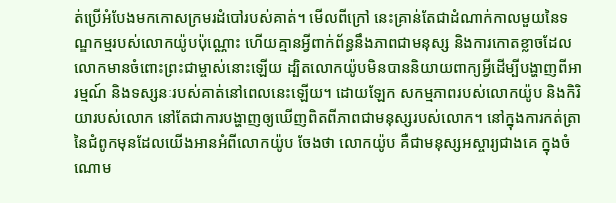ត់ប្រើអំបែងមកកោសក្រមរដំបៅរបស់គាត់។ មើលពីក្រៅ នេះគ្រាន់តែជាដំណាក់កាលមួយនៃទណ្ឌកម្មរបស់លោកយ៉ូបប៉ុណ្ណោះ ហើយគ្មានអ្វីពាក់ព័ន្ធនឹងភាពជាមនុស្ស និងការកោតខ្លាចដែលលោកមានចំពោះព្រះជាម្ចាស់នោះឡើយ ដ្បិតលោកយ៉ូបមិនបាននិយាយពាក្យអ្វីដើម្បីបង្ហាញពីអារម្មណ៍ និងទស្សនៈរបស់គាត់នៅពេលនេះឡើយ។ ដោយឡែក សកម្មភាពរបស់លោកយ៉ូប និងកិរិយារបស់លោក នៅតែជាការបង្ហាញឲ្យឃើញពិតពីភាពជាមនុស្សរបស់លោក។ នៅក្នុងការកត់ត្រានៃជំពូកមុនដែលយើងអានអំពីលោកយ៉ូប ចែងថា លោកយ៉ូប គឺជាមនុស្សអស្ចារ្យជាងគេ ក្នុងចំណោម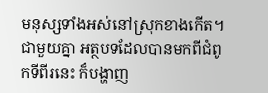មនុស្សទាំងអស់នៅស្រុកខាងកើត។ ជាមួយគ្នា អត្ថបទដែលបានមកពីជំពូកទីពីរនេះ ក៏បង្ហាញ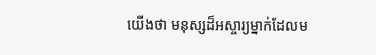យើងថា មនុស្សដ៏អស្ចារ្យម្នាក់ដែលម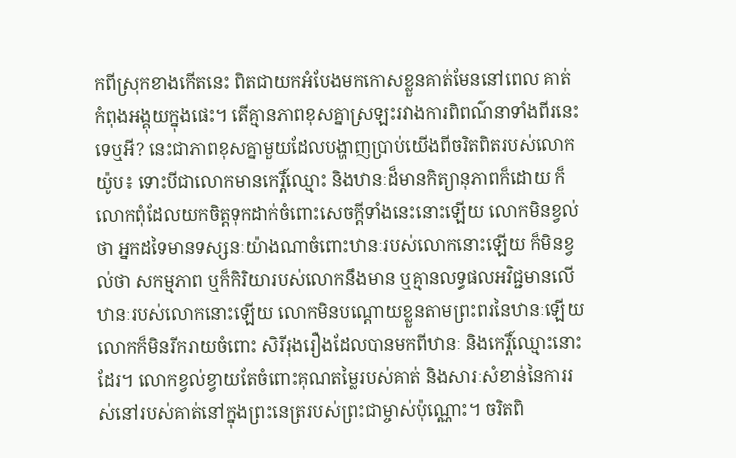កពីស្រុកខាងកើតនេះ ពិតជាយកអំបែងមកកោសខ្លួនគាត់មែននៅពេល គាត់កំពុងអង្គុយក្នុងផេះ។ តើគ្មានភាពខុសគ្នាស្រឡះរវាងការពិពណ៌នាទាំងពីរនេះទេឬអី? នេះជាភាពខុសគ្នាមួយដែលបង្ហាញប្រាប់យើងពីចរិតពិតរបស់លោកយ៉ូប៖ ទោះបីជាលោកមានកេរ្តិ៍ឈ្មោះ និងឋានៈដ៏មានកិត្យានុភាពក៏ដោយ ក៏លោកពុំដែលយកចិត្តទុកដាក់ចំពោះសេចក្ដីទាំងនេះនោះឡើយ លោកមិនខ្វល់ថា អ្នកដទៃមានទស្សនៈយ៉ាងណាចំពោះឋានៈរបស់លោកនោះឡើយ ក៏មិនខ្វល់ថា សកម្មភាព ឬក៏កិរិយារបស់លោកនឹងមាន ឬគ្មានលទ្ធផលអវិជ្ជមានលើឋានៈរបស់លោកនោះឡើយ លោកមិនបណ្ដោយខ្លួនតាមព្រះពរនៃឋានៈឡើយ លោកក៏មិនរីករាយចំពោះ សិរីរុងរឿងដែលបានមកពីឋានៈ និងកេរ្តិ៍ឈ្មោះនោះដែរ។ លោកខ្វល់ខ្វាយតែចំពោះគុណតម្លៃរបស់គាត់ និងសារៈសំខាន់នៃការរស់នៅរបស់គាត់នៅក្នុងព្រះនេត្ររបស់ព្រះជាម្ចាស់ប៉ុណ្ណោះ។ ចរិតពិ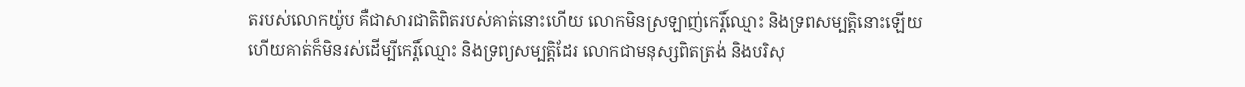តរបស់លោកយ៉ូប គឺជាសារជាតិពិតរបស់គាត់នោះហើយ លោកមិនស្រឡាញ់កេរ្តិ៍ឈ្មោះ និងទ្រពសម្បត្តិនោះឡើយ ហើយគាត់ក៏មិនរស់ដើម្បីកេរ្តិ៍ឈ្មោះ និងទ្រព្យសម្បត្តិដែរ លោកជាមនុស្សពិតត្រង់ និងបរិសុ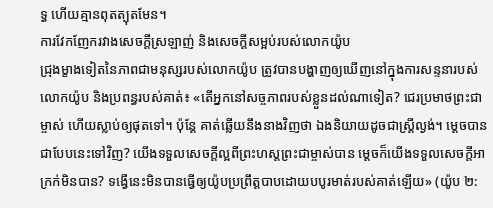ទ្ធ ហើយគ្មានពុតត្បុតមែន។
ការវែកញែករវាងសេចក្ដីស្រឡាញ់ និងសេចក្ដីសម្អប់របស់លោកយ៉ូប
ជ្រុងម្ខាងទៀតនៃភាពជាមនុស្សរបស់លោកយ៉ូប ត្រូវបានបង្ហាញឲ្យឃើញនៅក្នុងការសន្ទនារបស់លោកយ៉ូប និងប្រពន្ធរបស់គាត់៖ «តើអ្នកនៅសច្ចភាពរបស់ខ្លួនដល់ណាទៀត? ជេរប្រមាថព្រះជាម្ចាស់ ហើយស្លាប់ឲ្យផុតទៅ។ ប៉ុន្តែ គាត់ឆ្លើយនឹងនាងវិញថា ឯងនិយាយដូចជាស្ត្រីល្ងង់។ ម្តេចបានជាបែបនេះទៅវិញ? យើងទទួលសេចក្ដីល្អពីព្រះហស្តព្រះជាម្ចាស់បាន ម្ដេចក៏យើងទទួលសេចក្ដីអាក្រក់មិនបាន? ទង្វើនេះមិនបានធ្វើឲ្យយ៉ូបប្រព្រឹត្តបាបដោយបបូរមាត់របស់គាត់ឡើយ» (យ៉ូប ២: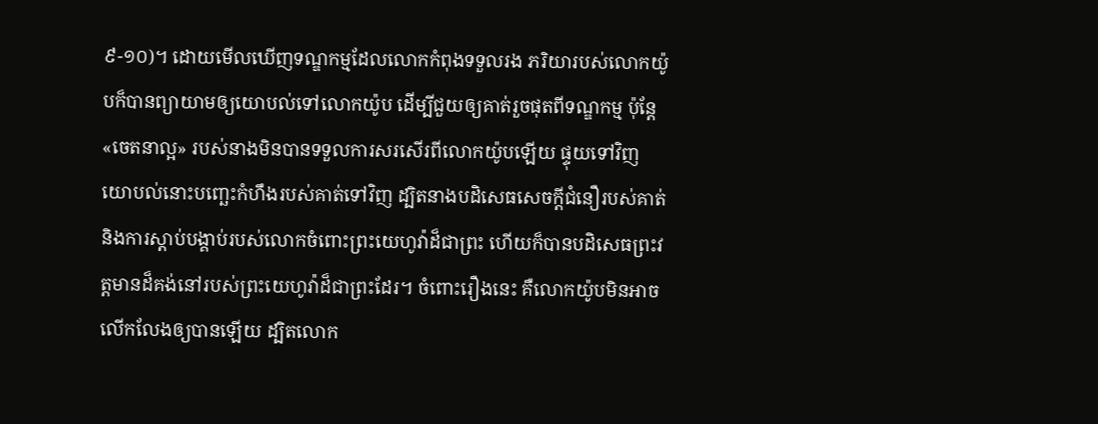៩-១០)។ ដោយមើលឃើញទណ្ឌកម្មដែលលោកកំពុងទទួលរង ភរិយារបស់លោកយ៉ូបក៏បានព្យាយាមឲ្យយោបល់ទៅលោកយ៉ូប ដើម្បីជួយឲ្យគាត់រួចផុតពីទណ្ឌកម្ម ប៉ុន្តែ «ចេតនាល្អ» របស់នាងមិនបានទទួលការសរសើរពីលោកយ៉ូបឡើយ ផ្ទុយទៅវិញ យោបល់នោះបញ្ឆេះកំហឹងរបស់គាត់ទៅវិញ ដ្បិតនាងបដិសេធសេចក្ដីជំនឿរបស់គាត់ និងការស្ដាប់បង្គាប់របស់លោកចំពោះព្រះយេហូវ៉ាដ៏ជាព្រះ ហើយក៏បានបដិសេធព្រះវត្តមានដ៏គង់នៅរបស់ព្រះយេហូវ៉ាដ៏ជាព្រះដែរ។ ចំពោះរឿងនេះ គឺលោកយ៉ូបមិនអាចលើកលែងឲ្យបានឡើយ ដ្បិតលោក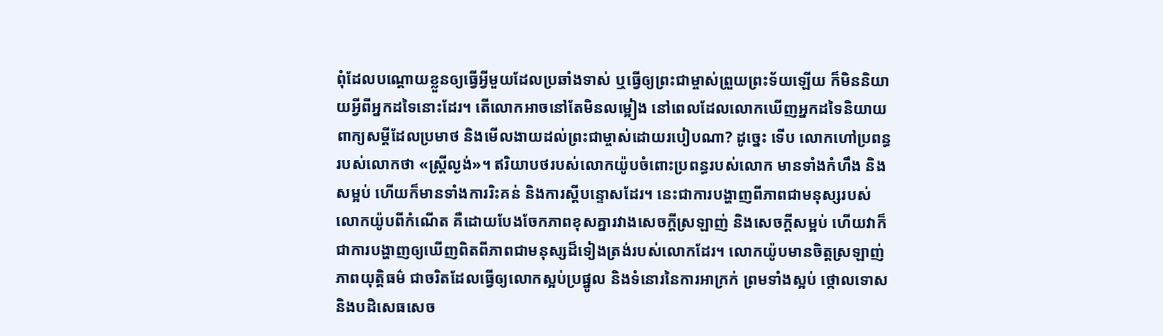ពុំដែលបណ្ដោយខ្លួនឲ្យធ្វើអ្វីមួយដែលប្រឆាំងទាស់ ឬធ្វើឲ្យព្រះជាម្ចាស់ព្រួយព្រះទ័យឡើយ ក៏មិននិយាយអ្វីពីអ្នកដទៃនោះដែរ។ តើលោកអាចនៅតែមិនលម្អៀង នៅពេលដែលលោកឃើញអ្នកដទៃនិយាយពាក្យសម្ដីដែលប្រមាថ និងមើលងាយដល់ព្រះជាម្ចាស់ដោយរបៀបណា? ដូច្នេះ ទើប លោកហៅប្រពន្ធរបស់លោកថា «ស្ត្រីល្ងង់»។ ឥរិយាបថរបស់លោកយ៉ូបចំពោះប្រពន្ធរបស់លោក មានទាំងកំហឹង និងសម្អប់ ហើយក៏មានទាំងការរិះគន់ និងការស្ដីបន្ទោសដែរ។ នេះជាការបង្ហាញពីភាពជាមនុស្សរបស់លោកយ៉ូបពីកំណើត គឺដោយបែងចែកភាពខុសគ្នារវាងសេចក្ដីស្រឡាញ់ និងសេចក្ដីសម្អប់ ហើយវាក៏ជាការបង្ហាញឲ្យឃើញពិតពីភាពជាមនុស្សដ៏ទៀងត្រង់របស់លោកដែរ។ លោកយ៉ូបមានចិត្តស្រឡាញ់ភាពយុត្តិធម៌ ជាចរិតដែលធ្វើឲ្យលោកស្អប់ប្រផ្នូល និងទំនោរនៃការអាក្រក់ ព្រមទាំងស្អប់ ថ្កោលទោស និងបដិសេធសេច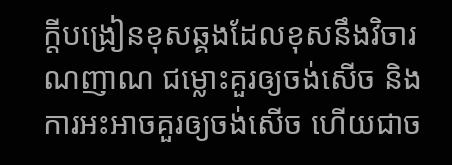ក្ដីបង្រៀនខុសឆ្គងដែលខុសនឹងវិចារណញាណ ជម្លោះគួរឲ្យចង់សើច និងការអះអាចគួរឲ្យចង់សើច ហើយជាច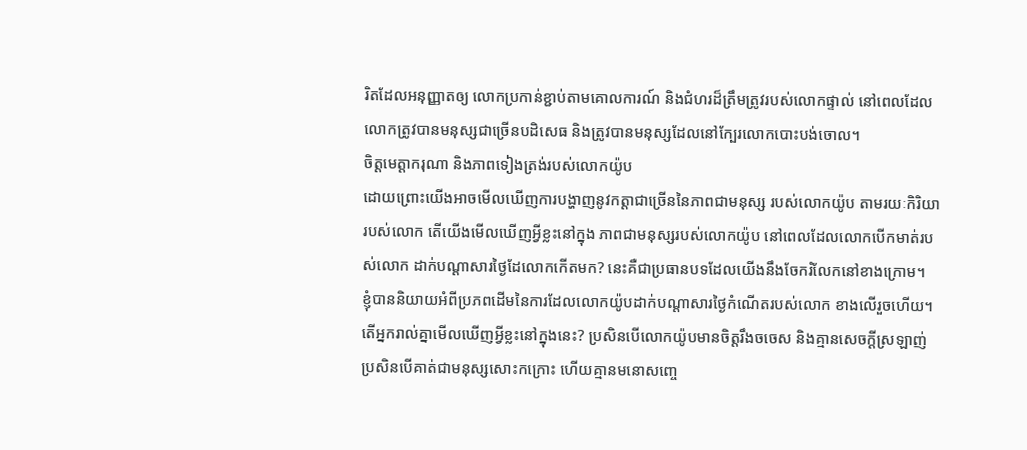រិតដែលអនុញ្ញាតឲ្យ លោកប្រកាន់ខ្ជាប់តាមគោលការណ៍ និងជំហរដ៏ត្រឹមត្រូវរបស់លោកផ្ទាល់ នៅពេលដែលលោកត្រូវបានមនុស្សជាច្រើនបដិសេធ និងត្រូវបានមនុស្សដែលនៅក្បែរលោកបោះបង់ចោល។
ចិត្តមេត្តាករុណា និងភាពទៀងត្រង់របស់លោកយ៉ូប
ដោយព្រោះយើងអាចមើលឃើញការបង្ហាញនូវកត្តាជាច្រើននៃភាពជាមនុស្ស របស់លោកយ៉ូប តាមរយៈកិរិយារបស់លោក តើយើងមើលឃើញអ្វីខ្លះនៅក្នុង ភាពជាមនុស្សរបស់លោកយ៉ូប នៅពេលដែលលោកបើកមាត់របស់លោក ដាក់បណ្ដាសារថ្ងៃដែលោកកើតមក? នេះគឺជាប្រធានបទដែលយើងនឹងចែករំលែកនៅខាងក្រោម។
ខ្ញុំបាននិយាយអំពីប្រភពដើមនៃការដែលលោកយ៉ូបដាក់បណ្ដាសារថ្ងៃកំណើតរបស់លោក ខាងលើរួចហើយ។ តើអ្នករាល់គ្នាមើលឃើញអ្វីខ្លះនៅក្នុងនេះ? ប្រសិនបើលោកយ៉ូបមានចិត្តរឹងចចេស និងគ្មានសេចក្ដីស្រឡាញ់ ប្រសិនបើគាត់ជាមនុស្សសោះកក្រោះ ហើយគ្មានមនោសញ្ចេ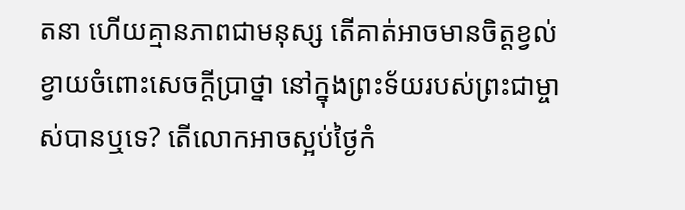តនា ហើយគ្មានភាពជាមនុស្ស តើគាត់អាចមានចិត្តខ្វល់ខ្វាយចំពោះសេចក្ដីប្រាថ្នា នៅក្នុងព្រះទ័យរបស់ព្រះជាម្ចាស់បានឬទេ? តើលោកអាចស្អប់ថ្ងៃកំ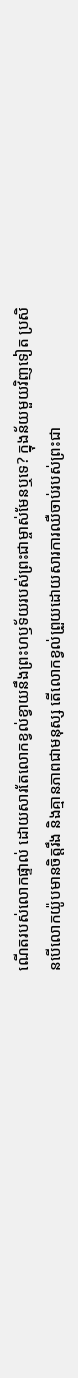ណើតរបស់លោកផ្ទាល់ ដោយសារតែលោកខ្វល់ខ្វាយនឹងព្រះហឫទ័យរបស់ព្រះជាម្ចាស់មែនឬទេ? ក្នុងន័យមួយវិញទៀត ប្រសិនបើលោកយ៉ូបមានចិត្តរឹង និងគ្មានភាពជាមនុស្ស តើលោកខ្វល់ព្រួយដោយសារការឈឺចាប់របស់ព្រះជា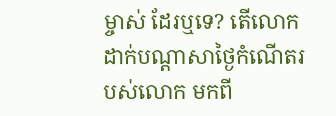ម្ចាស់ ដែរឬទេ? តើលោកដាក់បណ្ដាសាថ្ងៃកំណើតរបស់លោក មកពី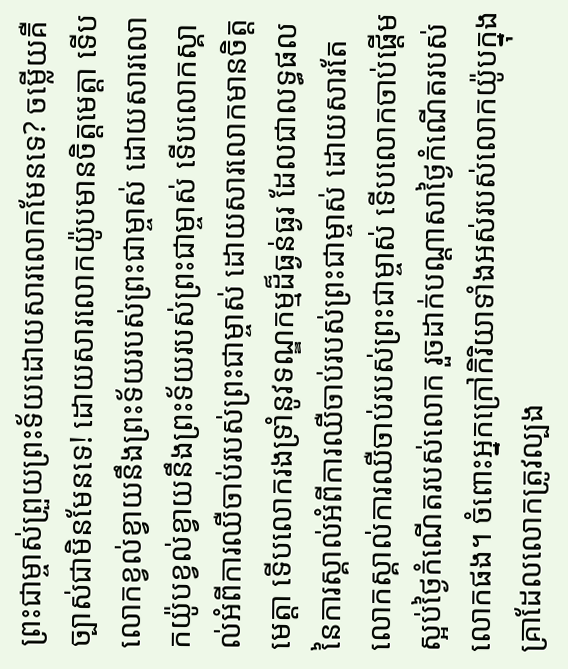ព្រះជាម្ចាស់ព្រួយព្រះទ័យដោយសារលោកមែនទេ? ចម្លើយគឺ ច្បាស់ជាមិនមែនទេ! ដោយសារលោកយ៉ូបមានចិត្តមេត្តា ទើបលោកខ្វល់ខ្វាយនឹងព្រះទ័យរបស់ព្រះជាម្ចាស់ ដោយសារលោកយ៉ូបខ្វល់ខ្វាយនឹងព្រះទ័យរបស់ព្រះជាម្ចាស់ ទើបលោកស្គាល់អំពីការឈឺចាប់របស់ព្រះជាម្ចាស់ ដោយសារលោកមានចិត្តមេត្តា ទើបលោករងទ្រាំនូវទណ្ឌកម្មដ៏ធ្ងន់ធ្ងរ ដែលជាលទ្ធផលនៃការស្គាល់អំពីការឈឺចាប់របស់ព្រះជាម្ចាស់ ដោយសារតែលោកស្គាល់ការឈឺចាប់របស់ព្រះជាម្ចាស់ ទើបលោកចាប់ផ្ដើមស្អប់ថ្ងៃកំណើតរបស់លោក រួចដាក់បណ្ដាសាថ្ងៃកំណើតរបស់លោកផង។ ចំពោះអ្នកក្រៅកិរិយាទាំងអស់របស់លោកយ៉ូបក្នុងគ្រាដែលលោកត្រូវល្បង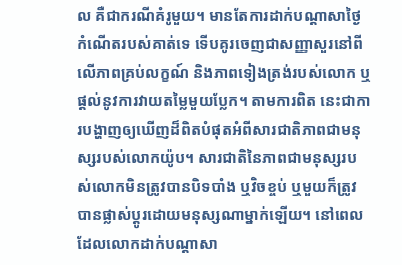ល គឺជាករណីគំរូមួយ។ មានតែការដាក់បណ្ដាសាថ្ងៃកំណើតរបស់គាត់ទេ ទើបគូរចេញជាសញ្ញាសួរនៅពីលើភាពគ្រប់លក្ខណ៍ និងភាពទៀងត្រង់របស់លោក ឬផ្ដល់នូវការវាយតម្លៃមួយប្លែក។ តាមការពិត នេះជាការបង្ហាញឲ្យឃើញដ៏ពិតបំផុតអំពីសារជាតិភាពជាមនុស្សរបស់លោកយ៉ូប។ សារជាតិនៃភាពជាមនុស្សរបស់លោកមិនត្រូវបានបិទបាំង ឬវិចខ្ចប់ ឬមួយក៏ត្រូវបានផ្លាស់ប្ដូរដោយមនុស្សណាម្នាក់ឡើយ។ នៅពេលដែលលោកដាក់បណ្ដាសា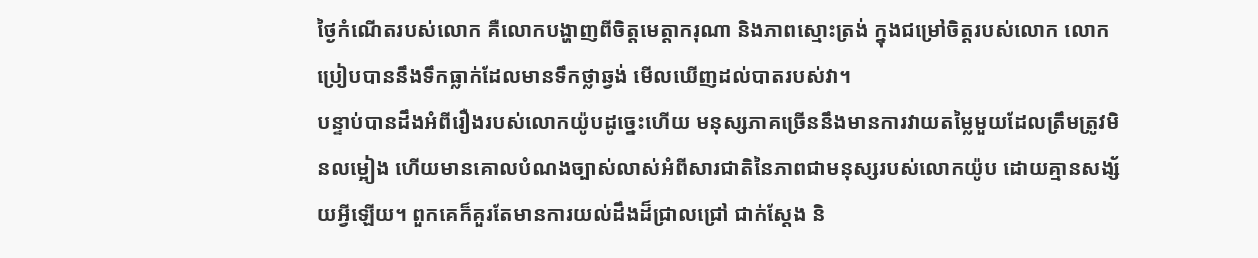ថ្ងៃកំណើតរបស់លោក គឺលោកបង្ហាញពីចិត្តមេត្តាករុណា និងភាពស្មោះត្រង់ ក្នុងជម្រៅចិត្តរបស់លោក លោកប្រៀបបាននឹងទឹកធ្លាក់ដែលមានទឹកថ្លាឆ្វង់ មើលឃើញដល់បាតរបស់វា។
បន្ទាប់បានដឹងអំពីរឿងរបស់លោកយ៉ូបដូច្នេះហើយ មនុស្សភាគច្រើននឹងមានការវាយតម្លៃមួយដែលត្រឹមត្រូវមិនលម្អៀង ហើយមានគោលបំណងច្បាស់លាស់អំពីសារជាតិនៃភាពជាមនុស្សរបស់លោកយ៉ូប ដោយគ្មានសង្ស័យអ្វីឡើយ។ ពួកគេក៏គួរតែមានការយល់ដឹងដ៏ជ្រាលជ្រៅ ជាក់ស្ដែង និ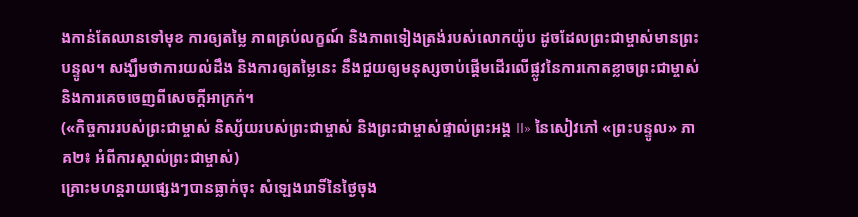ងកាន់តែឈានទៅមុខ ការឲ្យតម្លៃ ភាពគ្រប់លក្ខណ៍ និងភាពទៀងត្រង់របស់លោកយ៉ូប ដូចដែលព្រះជាម្ចាស់មានព្រះបន្ទូល។ សង្ឃឹមថាការយល់ដឹង និងការឲ្យតម្លៃនេះ នឹងជួយឲ្យមនុស្សចាប់ផ្ដើមដើរលើផ្លូវនៃការកោតខ្លាចព្រះជាម្ចាស់ និងការគេចចេញពីសេចក្ដីអាក្រក់។
(«កិច្ចការរបស់ព្រះជាម្ចាស់ និស្ស័យរបស់ព្រះជាម្ចាស់ និងព្រះជាម្ចាស់ផ្ទាល់ព្រះអង្គ II» នៃសៀវភៅ «ព្រះបន្ទូល» ភាគ២៖ អំពីការស្គាល់ព្រះជាម្ចាស់)
គ្រោះមហន្តរាយផ្សេងៗបានធ្លាក់ចុះ សំឡេងរោទិ៍នៃថ្ងៃចុង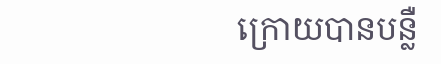ក្រោយបានបន្លឺ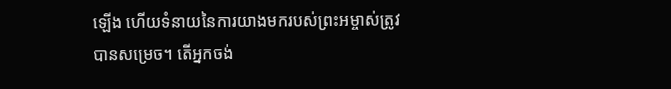ឡើង ហើយទំនាយនៃការយាងមករបស់ព្រះអម្ចាស់ត្រូវបានសម្រេច។ តើអ្នកចង់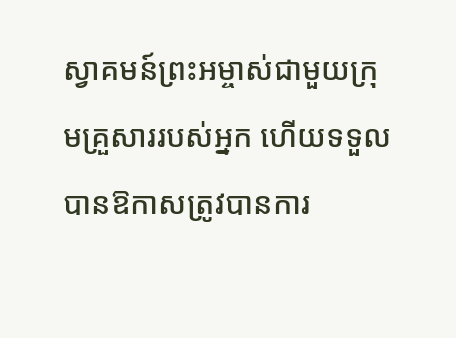ស្វាគមន៍ព្រះអម្ចាស់ជាមួយក្រុមគ្រួសាររបស់អ្នក ហើយទទួលបានឱកាសត្រូវបានការ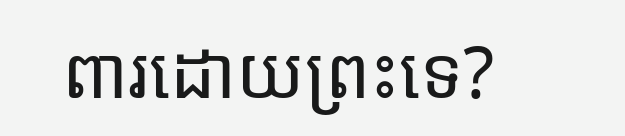ពារដោយព្រះទេ?